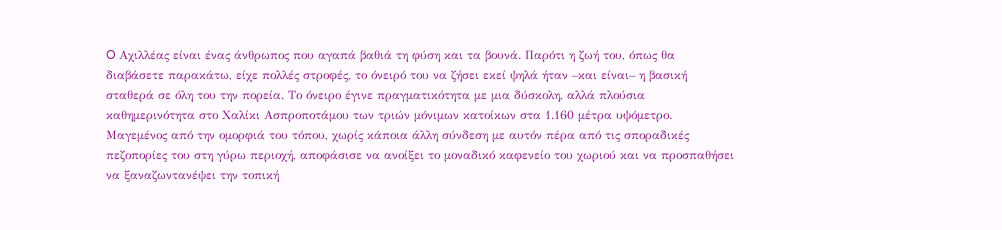O Αχιλλέας είναι ένας άνθρωπος που αγαπά βαθιά τη φύση και τα βουνά. Παρότι η ζωή του, όπως θα διαβάσετε παρακάτω, είχε πολλές στροφές, το όνειρό του να ζήσει εκεί ψηλά ήταν –και είναι– η βασική σταθερά σε όλη του την πορεία. Το όνειρο έγινε πραγματικότητα με μια δύσκολη, αλλά πλούσια καθημερινότητα στο Χαλίκι Ασπροποτάμου των τριών μόνιμων κατοίκων στα 1.160 μέτρα υψόμετρο.
Μαγεμένος από την ομορφιά του τόπου, χωρίς κάποια άλλη σύνδεση με αυτόν πέρα από τις σποραδικές πεζοπορίες του στη γύρω περιοχή, αποφάσισε να ανοίξει το μοναδικό καφενείο του χωριού και να προσπαθήσει να ξαναζωντανέψει την τοπική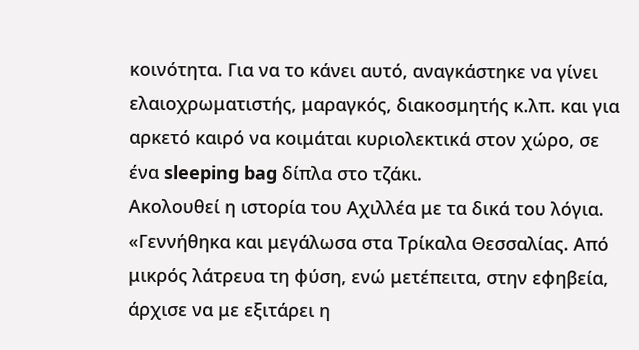κοινότητα. Για να το κάνει αυτό, αναγκάστηκε να γίνει ελαιοχρωματιστής, μαραγκός, διακοσμητής κ.λπ. και για αρκετό καιρό να κοιμάται κυριολεκτικά στον χώρο, σε ένα sleeping bag δίπλα στο τζάκι.
Ακολουθεί η ιστορία του Αχιλλέα με τα δικά του λόγια.
«Γεννήθηκα και μεγάλωσα στα Τρίκαλα Θεσσαλίας. Από μικρός λάτρευα τη φύση, ενώ μετέπειτα, στην εφηβεία, άρχισε να με εξιτάρει η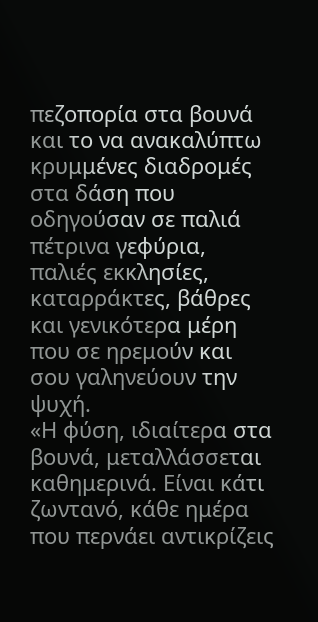πεζοπορία στα βουνά και το να ανακαλύπτω κρυμμένες διαδρομές στα δάση που οδηγούσαν σε παλιά πέτρινα γεφύρια, παλιές εκκλησίες, καταρράκτες, βάθρες και γενικότερα μέρη που σε ηρεμούν και σου γαληνεύουν την ψυχή.
«Η φύση, ιδιαίτερα στα βουνά, μεταλλάσσεται καθημερινά. Είναι κάτι ζωντανό, κάθε ημέρα που περνάει αντικρίζεις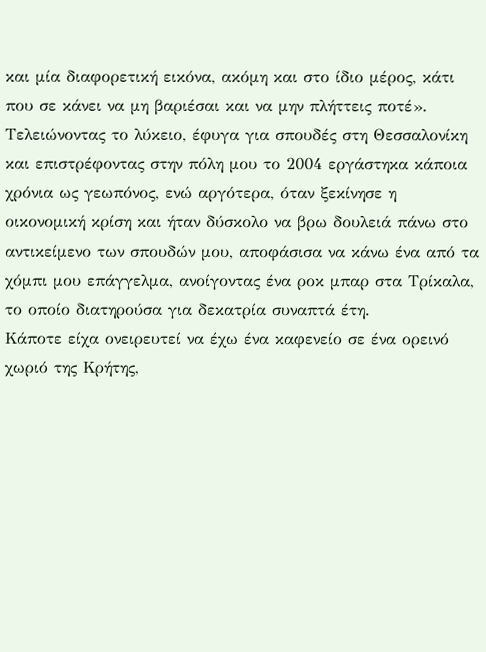και μία διαφορετική εικόνα, ακόμη και στο ίδιο μέρος, κάτι που σε κάνει να μη βαριέσαι και να μην πλήττεις ποτέ».
Τελειώνοντας το λύκειο, έφυγα για σπουδές στη Θεσσαλονίκη και επιστρέφοντας στην πόλη μου το 2004 εργάστηκα κάποια χρόνια ως γεωπόνος, ενώ αργότερα, όταν ξεκίνησε η οικονομική κρίση και ήταν δύσκολο να βρω δουλειά πάνω στο αντικείμενο των σπουδών μου, αποφάσισα να κάνω ένα από τα χόμπι μου επάγγελμα, ανοίγοντας ένα ροκ μπαρ στα Τρίκαλα, το οποίο διατηρούσα για δεκατρία συναπτά έτη.
Κάποτε είχα ονειρευτεί να έχω ένα καφενείο σε ένα ορεινό χωριό της Κρήτης,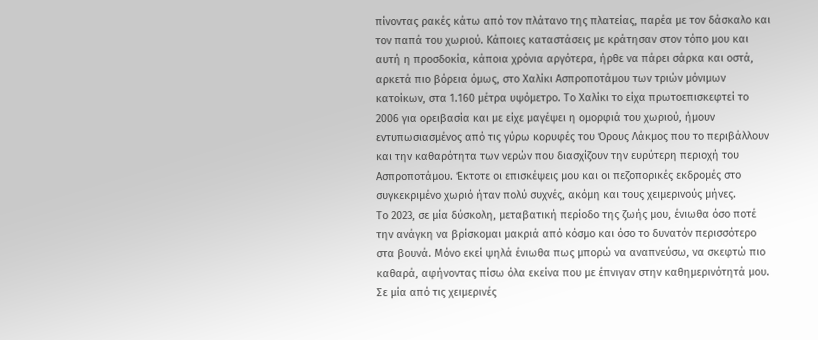πίνοντας ρακές κάτω από τον πλάτανο της πλατείας, παρέα με τον δάσκαλο και τον παπά του χωριού. Κάποιες καταστάσεις με κράτησαν στον τόπο μου και αυτή η προσδοκία, κάποια χρόνια αργότερα, ήρθε να πάρει σάρκα και οστά, αρκετά πιο βόρεια όμως, στο Χαλίκι Ασπροποτάμου των τριών μόνιμων κατοίκων, στα 1.160 μέτρα υψόμετρο. Το Χαλίκι το είχα πρωτοεπισκεφτεί το 2006 για ορειβασία και με είχε μαγέψει η ομορφιά του χωριού, ήμουν εντυπωσιασμένος από τις γύρω κορυφές του Όρους Λάκμος που το περιβάλλουν και την καθαρότητα των νερών που διασχίζουν την ευρύτερη περιοχή του Ασπροποτάμου. Έκτοτε οι επισκέψεις μου και οι πεζοπορικές εκδρομές στο συγκεκριμένο χωριό ήταν πολύ συχνές, ακόμη και τους χειμερινούς μήνες.
Το 2023, σε μία δύσκολη, μεταβατική περίοδο της ζωής μου, ένιωθα όσο ποτέ την ανάγκη να βρίσκομαι μακριά από κόσμο και όσο το δυνατόν περισσότερο στα βουνά. Μόνο εκεί ψηλά ένιωθα πως μπορώ να αναπνεύσω, να σκεφτώ πιο καθαρά, αφήνοντας πίσω όλα εκείνα που με έπνιγαν στην καθημερινότητά μου. Σε μία από τις χειμερινές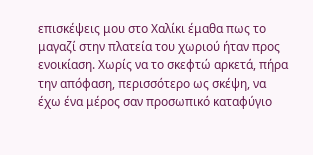επισκέψεις μου στο Χαλίκι έμαθα πως το μαγαζί στην πλατεία του χωριού ήταν προς ενοικίαση. Χωρίς να το σκεφτώ αρκετά, πήρα την απόφαση, περισσότερο ως σκέψη, να έχω ένα μέρος σαν προσωπικό καταφύγιο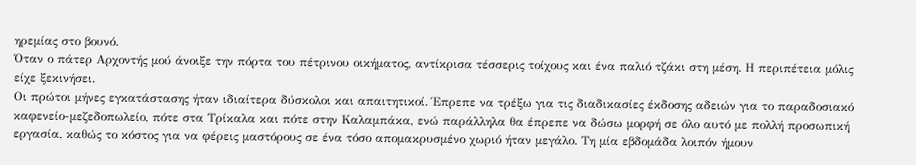ηρεμίας στο βουνό.
Όταν ο πάτερ Αρχοντής μού άνοιξε την πόρτα του πέτρινου οικήματος, αντίκρισα τέσσερις τοίχους και ένα παλιό τζάκι στη μέση. Η περιπέτεια μόλις είχε ξεκινήσει.
Οι πρώτοι μήνες εγκατάστασης ήταν ιδιαίτερα δύσκολοι και απαιτητικοί. Έπρεπε να τρέξω για τις διαδικασίες έκδοσης αδειών για το παραδοσιακό καφενείο-μεζεδοπωλείο, πότε στα Τρίκαλα και πότε στην Καλαμπάκα, ενώ παράλληλα θα έπρεπε να δώσω μορφή σε όλο αυτό με πολλή προσωπική εργασία, καθώς το κόστος για να φέρεις μαστόρους σε ένα τόσο απομακρυσμένο χωριό ήταν μεγάλο. Τη μία εβδομάδα λοιπόν ήμουν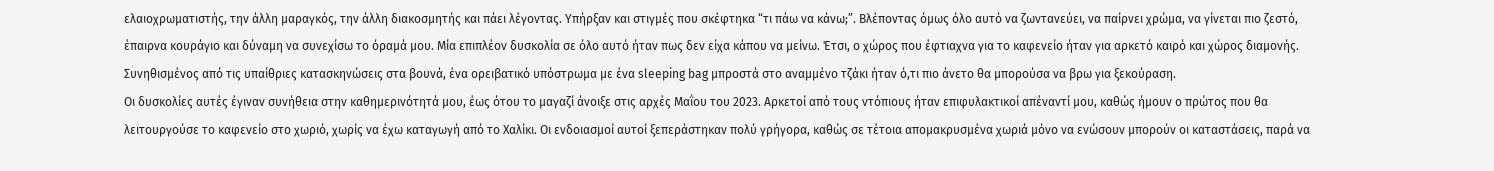ελαιοχρωματιστής, την άλλη μαραγκός, την άλλη διακοσμητής και πάει λέγοντας. Υπήρξαν και στιγμές που σκέφτηκα “τι πάω να κάνω;”. Βλέποντας όμως όλο αυτό να ζωντανεύει, να παίρνει χρώμα, να γίνεται πιο ζεστό, έπαιρνα κουράγιο και δύναμη να συνεχίσω το όραμά μου. Μία επιπλέον δυσκολία σε όλο αυτό ήταν πως δεν είχα κάπου να μείνω. Έτσι, ο χώρος που έφτιαχνα για το καφενείο ήταν για αρκετό καιρό και χώρος διαμονής. Συνηθισμένος από τις υπαίθριες κατασκηνώσεις στα βουνά, ένα ορειβατικό υπόστρωμα με ένα sleeping bag μπροστά στο αναμμένο τζάκι ήταν ό,τι πιο άνετο θα μπορούσα να βρω για ξεκούραση.
Οι δυσκολίες αυτές έγιναν συνήθεια στην καθημερινότητά μου, έως ότου το μαγαζί άνοιξε στις αρχές Μαΐου του 2023. Αρκετοί από τους ντόπιους ήταν επιφυλακτικοί απέναντί μου, καθώς ήμουν ο πρώτος που θα λειτουργούσε το καφενείο στο χωριό, χωρίς να έχω καταγωγή από το Χαλίκι. Οι ενδοιασμοί αυτοί ξεπεράστηκαν πολύ γρήγορα, καθώς σε τέτοια απομακρυσμένα χωριά μόνο να ενώσουν μπορούν οι καταστάσεις, παρά να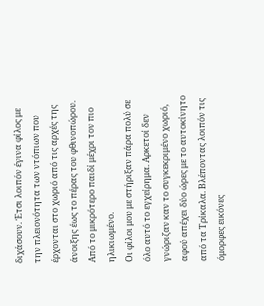διχάσουν. Έτσι λοιπόν έγινα φίλος με την πλειονότητα των ντόπιων που έρχονται στο χωριό από τις αρχές της άνοιξης έως το πέρας του φθινοπώρου. Από το μικρότερο παιδί μέχρι τον πιο ηλικιωμένο.
Οι φίλοι μου με στήριξαν πάρα πολύ σε όλο αυτό το εγχείρημα. Αρκετοί δεν γνώριζαν καν το συγκεκριμένο χωριό, αφού απέχει δύο ώρες με το αυτοκίνητο από τα Τρίκαλα. Βλέποντας λοιπόν τις όμορφες εικόνες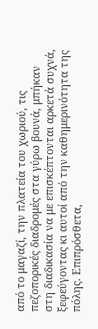από το μαγαζί, την πλατεία του χωριού, τις πεζοπορικές διαδρομές στα γύρω βουνά, μπήκαν στη διαδικασία να με επισκέπτονται αρκετά συχνά, ξεφεύγοντας κι αυτοί από την καθημερινότητα της πόλης. Επιπρόσθετα,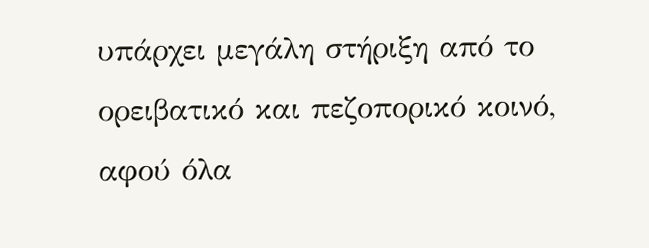υπάρχει μεγάλη στήριξη από το ορειβατικό και πεζοπορικό κοινό, αφού όλα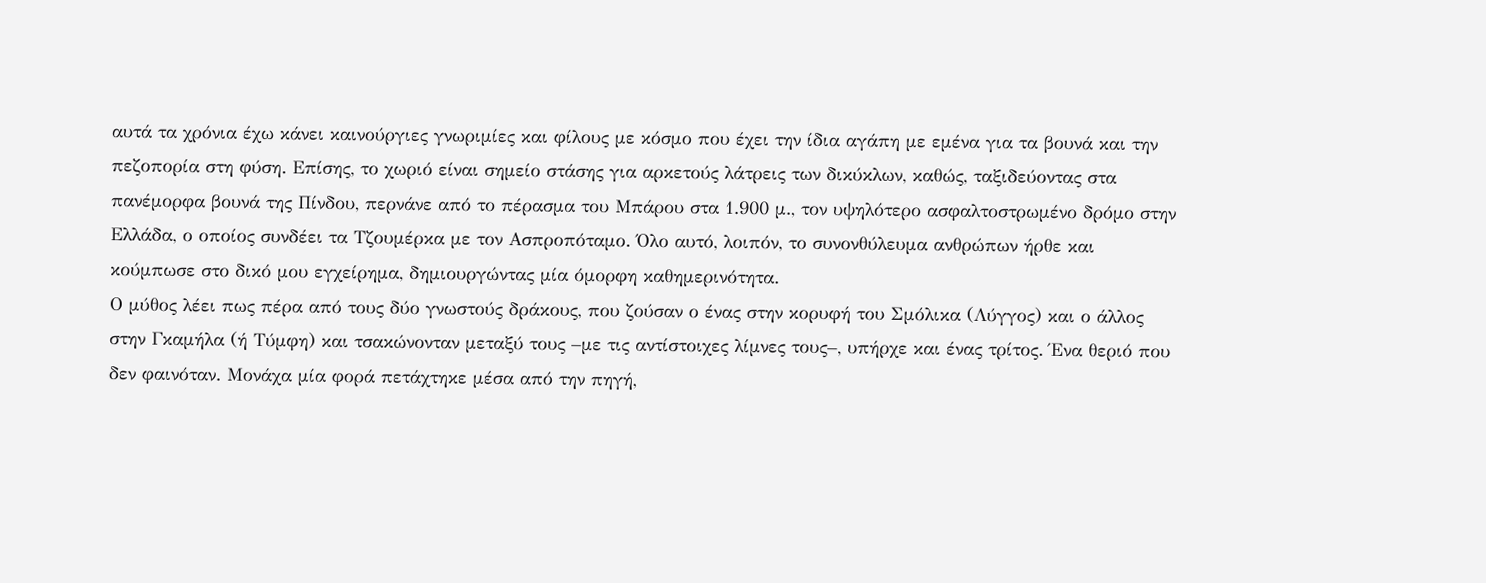αυτά τα χρόνια έχω κάνει καινούργιες γνωριμίες και φίλους με κόσμο που έχει την ίδια αγάπη με εμένα για τα βουνά και την πεζοπορία στη φύση. Επίσης, το χωριό είναι σημείο στάσης για αρκετούς λάτρεις των δικύκλων, καθώς, ταξιδεύοντας στα πανέμορφα βουνά της Πίνδου, περνάνε από το πέρασμα του Μπάρου στα 1.900 μ., τον υψηλότερο ασφαλτοστρωμένο δρόμο στην Ελλάδα, ο οποίος συνδέει τα Τζουμέρκα με τον Ασπροπόταμο. Όλο αυτό, λοιπόν, το συνονθύλευμα ανθρώπων ήρθε και κούμπωσε στο δικό μου εγχείρημα, δημιουργώντας μία όμορφη καθημερινότητα.
Ο μύθος λέει πως πέρα από τους δύο γνωστούς δράκους, που ζούσαν ο ένας στην κορυφή του Σμόλικα (Λύγγος) και ο άλλος στην Γκαμήλα (ή Τύμφη) και τσακώνονταν μεταξύ τους –με τις αντίστοιχες λίμνες τους–, υπήρχε και ένας τρίτος. Ένα θεριό που δεν φαινόταν. Μονάχα μία φορά πετάχτηκε μέσα από την πηγή,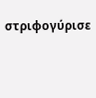στριφογύρισε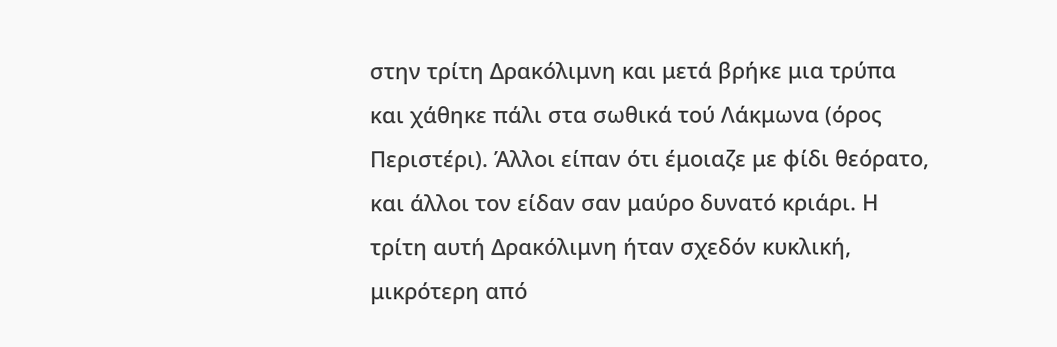στην τρίτη Δρακόλιμνη και μετά βρήκε μια τρύπα και χάθηκε πάλι στα σωθικά τού Λάκμωνα (όρος Περιστέρι). Άλλοι είπαν ότι έμοιαζε με φίδι θεόρατο, και άλλοι τον είδαν σαν μαύρο δυνατό κριάρι. Η τρίτη αυτή Δρακόλιμνη ήταν σχεδόν κυκλική, μικρότερη από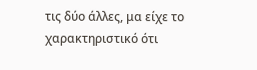τις δύο άλλες, μα είχε το χαρακτηριστικό ότι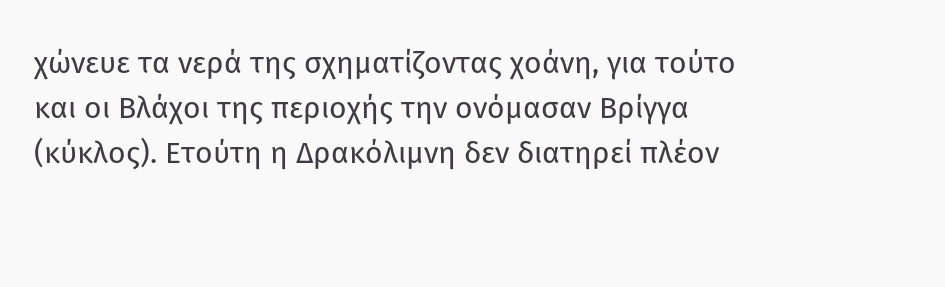χώνευε τα νερά της σχηματίζοντας χοάνη, για τούτο και οι Βλάχοι της περιοχής την ονόμασαν Βρίγγα (κύκλος). Ετούτη η Δρακόλιμνη δεν διατηρεί πλέον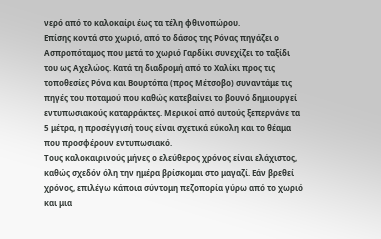νερό από το καλοκαίρι έως τα τέλη φθινοπώρου.
Επίσης κοντά στο χωριό, από το δάσος της Ρόνας πηγάζει ο Ασπροπόταμος που μετά το χωριό Γαρδίκι συνεχίζει το ταξίδι του ως Αχελώος. Κατά τη διαδρομή από το Χαλίκι προς τις τοποθεσίες Ρόνα και Βουρτόπα (προς Μέτσοβο) συναντάμε τις πηγές του ποταμού που καθώς κατεβαίνει το βουνό δημιουργεί εντυπωσιακούς καταρράκτες. Μερικοί από αυτούς ξεπερνάνε τα 5 μέτρα, η προσέγγισή τους είναι σχετικά εύκολη και το θέαμα που προσφέρουν εντυπωσιακό.
Τους καλοκαιρινούς μήνες ο ελεύθερος χρόνος είναι ελάχιστος, καθώς σχεδόν όλη την ημέρα βρίσκομαι στο μαγαζί. Εάν βρεθεί χρόνος, επιλέγω κάποια σύντομη πεζοπορία γύρω από το χωριό και μια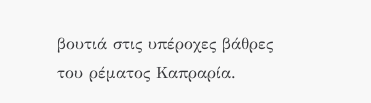βουτιά στις υπέροχες βάθρες του ρέματος Καπραρία.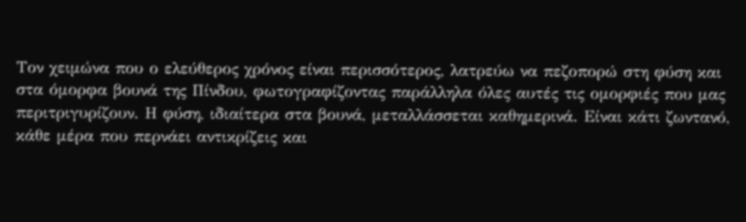Τον χειμώνα που ο ελεύθερος χρόνος είναι περισσότερος, λατρεύω να πεζοπορώ στη φύση και στα όμορφα βουνά της Πίνδου, φωτογραφίζοντας παράλληλα όλες αυτές τις ομορφιές που μας περιτριγυρίζουν. Η φύση, ιδιαίτερα στα βουνά, μεταλλάσσεται καθημερινά. Είναι κάτι ζωντανό, κάθε μέρα που περνάει αντικρίζεις και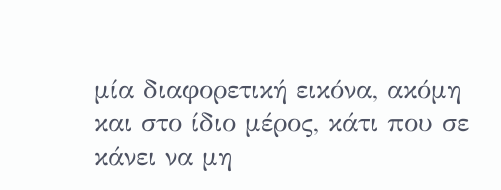μία διαφορετική εικόνα, ακόμη και στο ίδιο μέρος, κάτι που σε κάνει να μη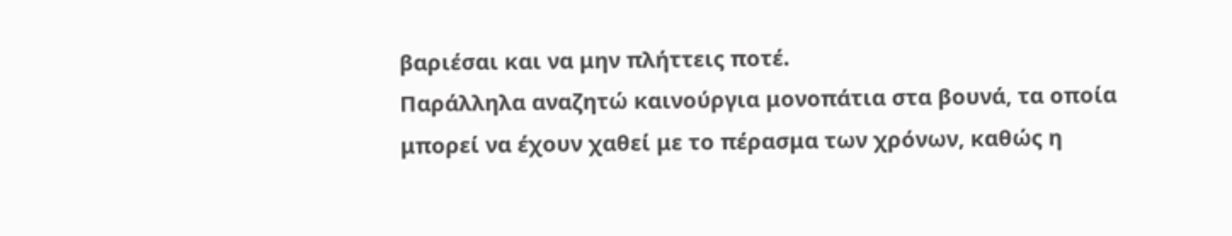βαριέσαι και να μην πλήττεις ποτέ.
Παράλληλα αναζητώ καινούργια μονοπάτια στα βουνά, τα οποία μπορεί να έχουν χαθεί με το πέρασμα των χρόνων, καθώς η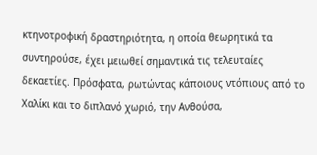κτηνοτροφική δραστηριότητα, η οποία θεωρητικά τα συντηρούσε, έχει μειωθεί σημαντικά τις τελευταίες δεκαετίες. Πρόσφατα, ρωτώντας κάποιους ντόπιους από το Χαλίκι και το διπλανό χωριό, την Ανθούσα,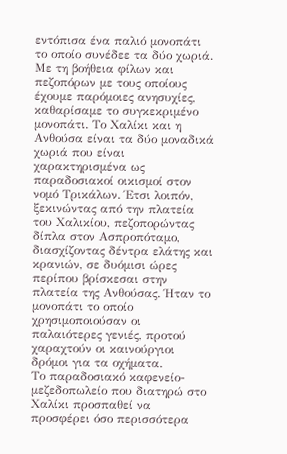εντόπισα ένα παλιό μονοπάτι το οποίο συνέδεε τα δύο χωριά. Με τη βοήθεια φίλων και πεζοπόρων με τους οποίους έχουμε παρόμοιες ανησυχίες, καθαρίσαμε το συγκεκριμένο μονοπάτι. Το Χαλίκι και η Ανθούσα είναι τα δύο μοναδικά χωριά που είναι χαρακτηρισμένα ως παραδοσιακοί οικισμοί στον νομό Τρικάλων. Έτσι λοιπόν, ξεκινώντας από την πλατεία του Χαλικίου, πεζοπορώντας δίπλα στον Ασπροπόταμο, διασχίζοντας δέντρα ελάτης και κρανιών, σε δυόμισι ώρες περίπου βρίσκεσαι στην πλατεία της Ανθούσας. Ήταν το μονοπάτι το οποίο χρησιμοποιούσαν οι παλαιότερες γενιές, προτού χαραχτούν οι καινούργιοι δρόμοι για τα οχήματα.
Το παραδοσιακό καφενείο-μεζεδοπωλείο που διατηρώ στο Χαλίκι προσπαθεί να προσφέρει όσο περισσότερα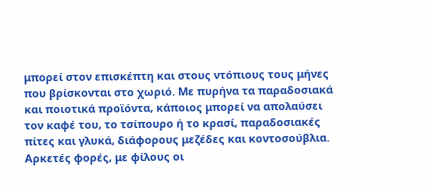μπορεί στον επισκέπτη και στους ντόπιους τους μήνες που βρίσκονται στο χωριό. Με πυρήνα τα παραδοσιακά και ποιοτικά προϊόντα, κάποιος μπορεί να απολαύσει τον καφέ του, το τσίπουρο ή το κρασί, παραδοσιακές πίτες και γλυκά, διάφορους μεζέδες και κοντοσούβλια. Αρκετές φορές, με φίλους οι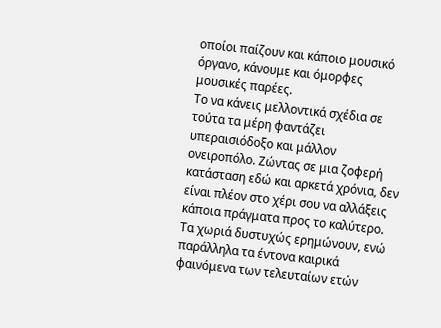οποίοι παίζουν και κάποιο μουσικό όργανο, κάνουμε και όμορφες μουσικές παρέες.
Το να κάνεις μελλοντικά σχέδια σε τούτα τα μέρη φαντάζει υπεραισιόδοξο και μάλλον ονειροπόλο. Ζώντας σε μια ζοφερή κατάσταση εδώ και αρκετά χρόνια, δεν είναι πλέον στο χέρι σου να αλλάξεις κάποια πράγματα προς το καλύτερο. Τα χωριά δυστυχώς ερημώνουν, ενώ παράλληλα τα έντονα καιρικά φαινόμενα των τελευταίων ετών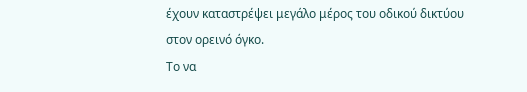έχουν καταστρέψει μεγάλο μέρος του οδικού δικτύου στον ορεινό όγκο.
Το να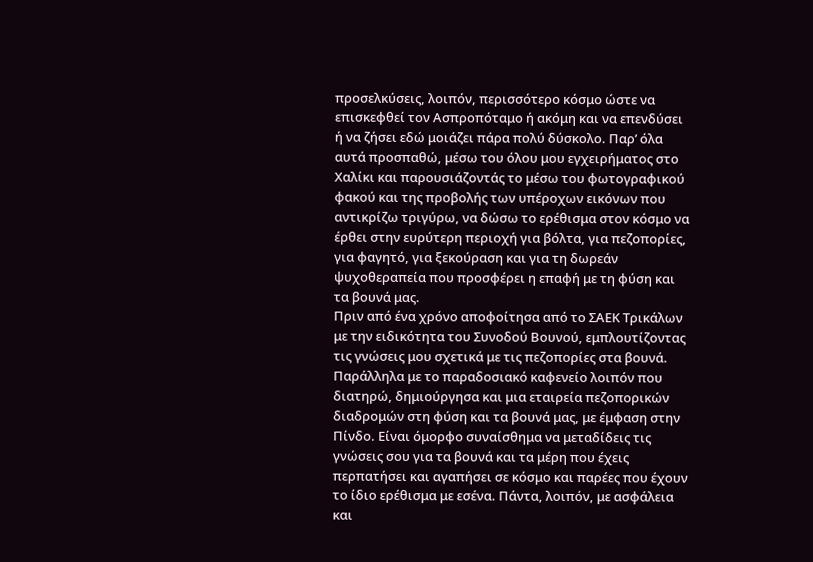προσελκύσεις, λοιπόν, περισσότερο κόσμο ώστε να επισκεφθεί τον Ασπροπόταμο ή ακόμη και να επενδύσει ή να ζήσει εδώ μοιάζει πάρα πολύ δύσκολο. Παρ’ όλα αυτά προσπαθώ, μέσω του όλου μου εγχειρήματος στο Χαλίκι και παρουσιάζοντάς το μέσω του φωτογραφικού φακού και της προβολής των υπέροχων εικόνων που αντικρίζω τριγύρω, να δώσω το ερέθισμα στον κόσμο να έρθει στην ευρύτερη περιοχή για βόλτα, για πεζοπορίες, για φαγητό, για ξεκούραση και για τη δωρεάν ψυχοθεραπεία που προσφέρει η επαφή με τη φύση και τα βουνά μας.
Πριν από ένα χρόνο αποφοίτησα από το ΣΑΕΚ Τρικάλων με την ειδικότητα του Συνοδού Βουνού, εμπλουτίζοντας τις γνώσεις μου σχετικά με τις πεζοπορίες στα βουνά. Παράλληλα με το παραδοσιακό καφενείο λοιπόν που διατηρώ, δημιούργησα και μια εταιρεία πεζοπορικών διαδρομών στη φύση και τα βουνά μας, με έμφαση στην Πίνδο. Είναι όμορφο συναίσθημα να μεταδίδεις τις γνώσεις σου για τα βουνά και τα μέρη που έχεις περπατήσει και αγαπήσει σε κόσμο και παρέες που έχουν το ίδιο ερέθισμα με εσένα. Πάντα, λοιπόν, με ασφάλεια και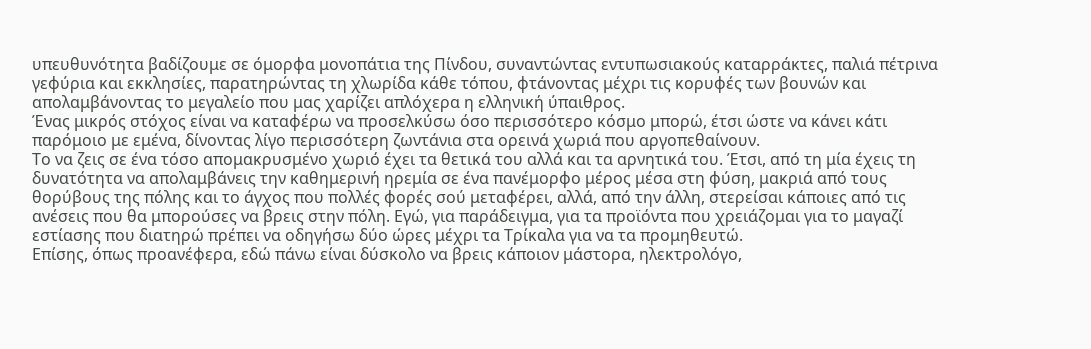υπευθυνότητα βαδίζουμε σε όμορφα μονοπάτια της Πίνδου, συναντώντας εντυπωσιακούς καταρράκτες, παλιά πέτρινα γεφύρια και εκκλησίες, παρατηρώντας τη χλωρίδα κάθε τόπου, φτάνοντας μέχρι τις κορυφές των βουνών και απολαμβάνοντας το μεγαλείο που μας χαρίζει απλόχερα η ελληνική ύπαιθρος.
Ένας μικρός στόχος είναι να καταφέρω να προσελκύσω όσο περισσότερο κόσμο μπορώ, έτσι ώστε να κάνει κάτι παρόμοιο με εμένα, δίνοντας λίγο περισσότερη ζωντάνια στα ορεινά χωριά που αργοπεθαίνουν.
Το να ζεις σε ένα τόσο απομακρυσμένο χωριό έχει τα θετικά του αλλά και τα αρνητικά του. Έτσι, από τη μία έχεις τη δυνατότητα να απολαμβάνεις την καθημερινή ηρεμία σε ένα πανέμορφο μέρος μέσα στη φύση, μακριά από τους θορύβους της πόλης και το άγχος που πολλές φορές σού μεταφέρει, αλλά, από την άλλη, στερείσαι κάποιες από τις ανέσεις που θα μπορούσες να βρεις στην πόλη. Εγώ, για παράδειγμα, για τα προϊόντα που χρειάζομαι για το μαγαζί εστίασης που διατηρώ πρέπει να οδηγήσω δύο ώρες μέχρι τα Τρίκαλα για να τα προμηθευτώ.
Επίσης, όπως προανέφερα, εδώ πάνω είναι δύσκολο να βρεις κάποιον μάστορα, ηλεκτρολόγο,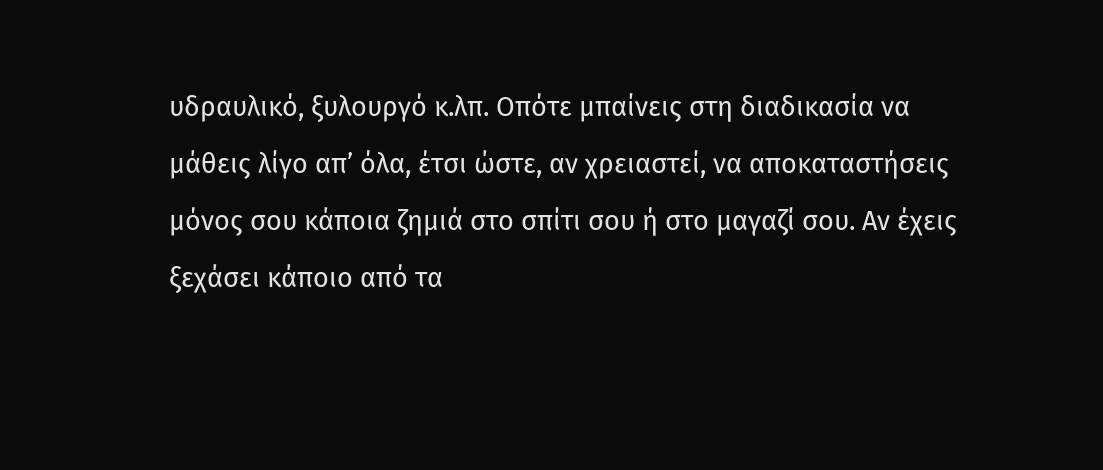υδραυλικό, ξυλουργό κ.λπ. Οπότε μπαίνεις στη διαδικασία να μάθεις λίγο απ’ όλα, έτσι ώστε, αν χρειαστεί, να αποκαταστήσεις μόνος σου κάποια ζημιά στο σπίτι σου ή στο μαγαζί σου. Αν έχεις ξεχάσει κάποιο από τα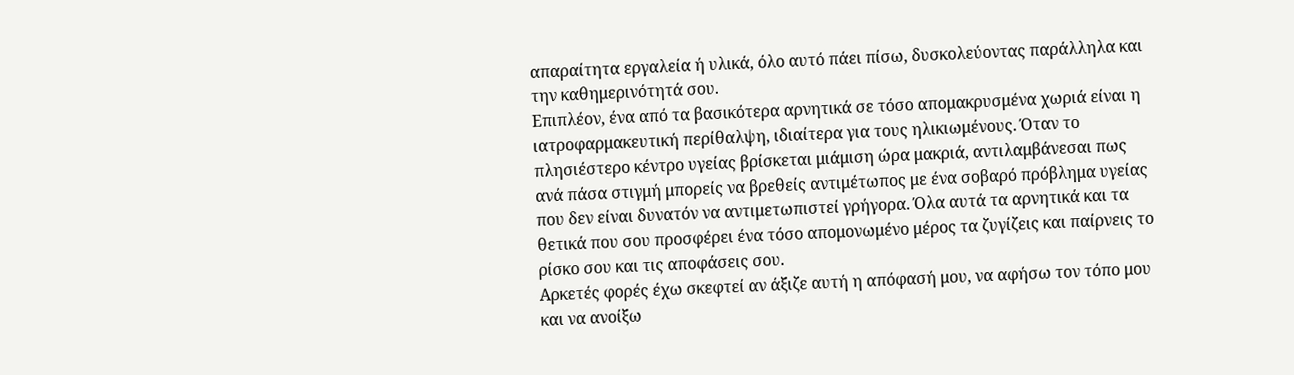απαραίτητα εργαλεία ή υλικά, όλο αυτό πάει πίσω, δυσκολεύοντας παράλληλα και την καθημερινότητά σου.
Επιπλέον, ένα από τα βασικότερα αρνητικά σε τόσο απομακρυσμένα χωριά είναι η ιατροφαρμακευτική περίθαλψη, ιδιαίτερα για τους ηλικιωμένους. Όταν το πλησιέστερο κέντρο υγείας βρίσκεται μιάμιση ώρα μακριά, αντιλαμβάνεσαι πως ανά πάσα στιγμή μπορείς να βρεθείς αντιμέτωπος με ένα σοβαρό πρόβλημα υγείας που δεν είναι δυνατόν να αντιμετωπιστεί γρήγορα. Όλα αυτά τα αρνητικά και τα θετικά που σου προσφέρει ένα τόσο απομονωμένο μέρος τα ζυγίζεις και παίρνεις το ρίσκο σου και τις αποφάσεις σου.
Αρκετές φορές έχω σκεφτεί αν άξιζε αυτή η απόφασή μου, να αφήσω τον τόπο μου και να ανοίξω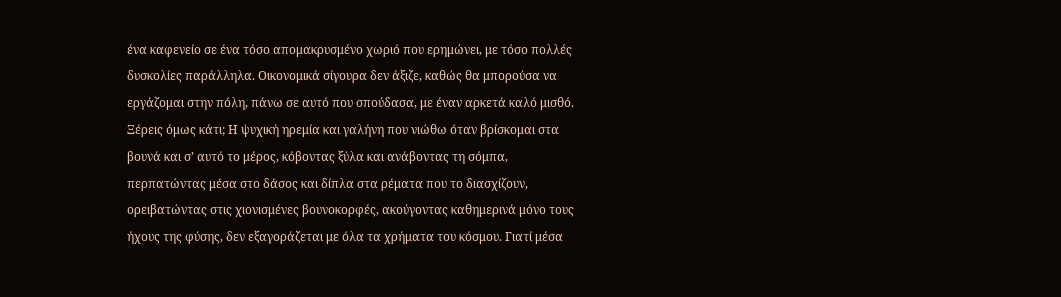ένα καφενείο σε ένα τόσο απομακρυσμένο χωριό που ερημώνει, με τόσο πολλές δυσκολίες παράλληλα. Οικονομικά σίγουρα δεν άξιζε, καθώς θα μπορούσα να εργάζομαι στην πόλη, πάνω σε αυτό που σπούδασα, με έναν αρκετά καλό μισθό. Ξέρεις όμως κάτι; Η ψυχική ηρεμία και γαλήνη που νιώθω όταν βρίσκομαι στα βουνά και σ’ αυτό το μέρος, κόβοντας ξύλα και ανάβοντας τη σόμπα, περπατώντας μέσα στο δάσος και δίπλα στα ρέματα που το διασχίζουν, ορειβατώντας στις χιονισμένες βουνοκορφές, ακούγοντας καθημερινά μόνο τους ήχους της φύσης, δεν εξαγοράζεται με όλα τα χρήματα του κόσμου. Γιατί μέσα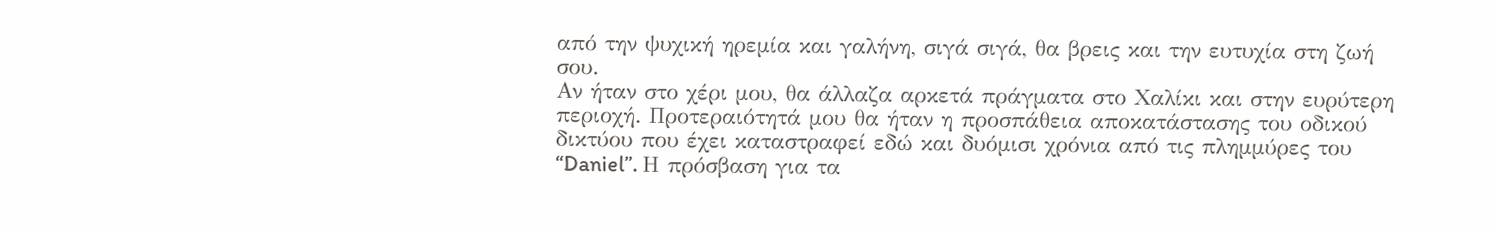από την ψυχική ηρεμία και γαλήνη, σιγά σιγά, θα βρεις και την ευτυχία στη ζωή σου.
Αν ήταν στο χέρι μου, θα άλλαζα αρκετά πράγματα στο Χαλίκι και στην ευρύτερη περιοχή. Προτεραιότητά μου θα ήταν η προσπάθεια αποκατάστασης του οδικού δικτύου που έχει καταστραφεί εδώ και δυόμισι χρόνια από τις πλημμύρες του “Daniel”. Η πρόσβαση για τα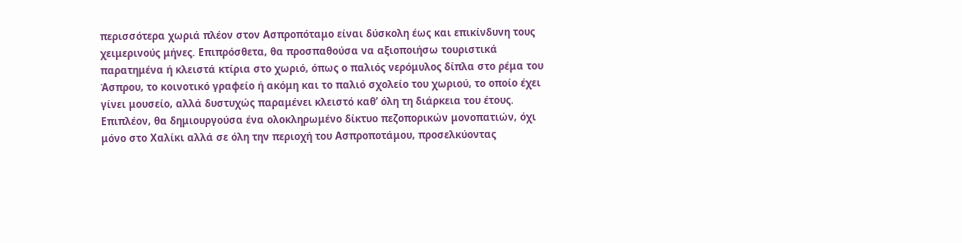περισσότερα χωριά πλέον στον Ασπροπόταμο είναι δύσκολη έως και επικίνδυνη τους χειμερινούς μήνες. Επιπρόσθετα, θα προσπαθούσα να αξιοποιήσω τουριστικά παρατημένα ή κλειστά κτίρια στο χωριό, όπως ο παλιός νερόμυλος δίπλα στο ρέμα του Άσπρου, το κοινοτικό γραφείο ή ακόμη και το παλιό σχολείο του χωριού, το οποίο έχει γίνει μουσείο, αλλά δυστυχώς παραμένει κλειστό καθ’ όλη τη διάρκεια του έτους. Επιπλέον, θα δημιουργούσα ένα ολοκληρωμένο δίκτυο πεζοπορικών μονοπατιών, όχι μόνο στο Χαλίκι αλλά σε όλη την περιοχή του Ασπροποτάμου, προσελκύοντας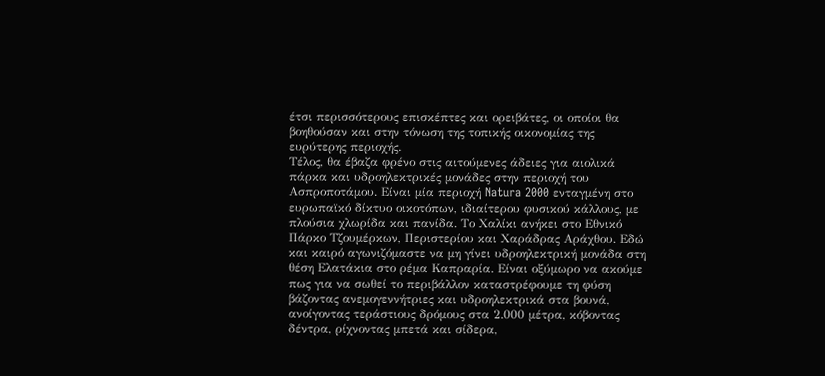έτσι περισσότερους επισκέπτες και ορειβάτες, οι οποίοι θα βοηθούσαν και στην τόνωση της τοπικής οικονομίας της ευρύτερης περιοχής.
Τέλος, θα έβαζα φρένο στις αιτούμενες άδειες για αιολικά πάρκα και υδροηλεκτρικές μονάδες στην περιοχή του Ασπροποτάμου. Είναι μία περιοχή Natura 2000 ενταγμένη στο ευρωπαϊκό δίκτυο οικοτόπων, ιδιαίτερου φυσικού κάλλους, με πλούσια χλωρίδα και πανίδα. Το Χαλίκι ανήκει στο Εθνικό Πάρκο Τζουμέρκων, Περιστερίου και Χαράδρας Αράχθου. Εδώ και καιρό αγωνιζόμαστε να μη γίνει υδροηλεκτρική μονάδα στη θέση Ελατάκια στο ρέμα Καπραρία. Είναι οξύμωρο να ακούμε πως για να σωθεί το περιβάλλον καταστρέφουμε τη φύση βάζοντας ανεμογεννήτριες και υδροηλεκτρικά στα βουνά, ανοίγοντας τεράστιους δρόμους στα 2.000 μέτρα, κόβοντας δέντρα, ρίχνοντας μπετά και σίδερα,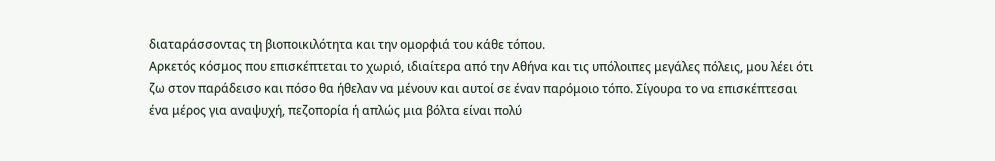διαταράσσοντας τη βιοποικιλότητα και την ομορφιά του κάθε τόπου.
Αρκετός κόσμος που επισκέπτεται το χωριό, ιδιαίτερα από την Αθήνα και τις υπόλοιπες μεγάλες πόλεις, μου λέει ότι ζω στον παράδεισο και πόσο θα ήθελαν να μένουν και αυτοί σε έναν παρόμοιο τόπο. Σίγουρα το να επισκέπτεσαι ένα μέρος για αναψυχή, πεζοπορία ή απλώς μια βόλτα είναι πολύ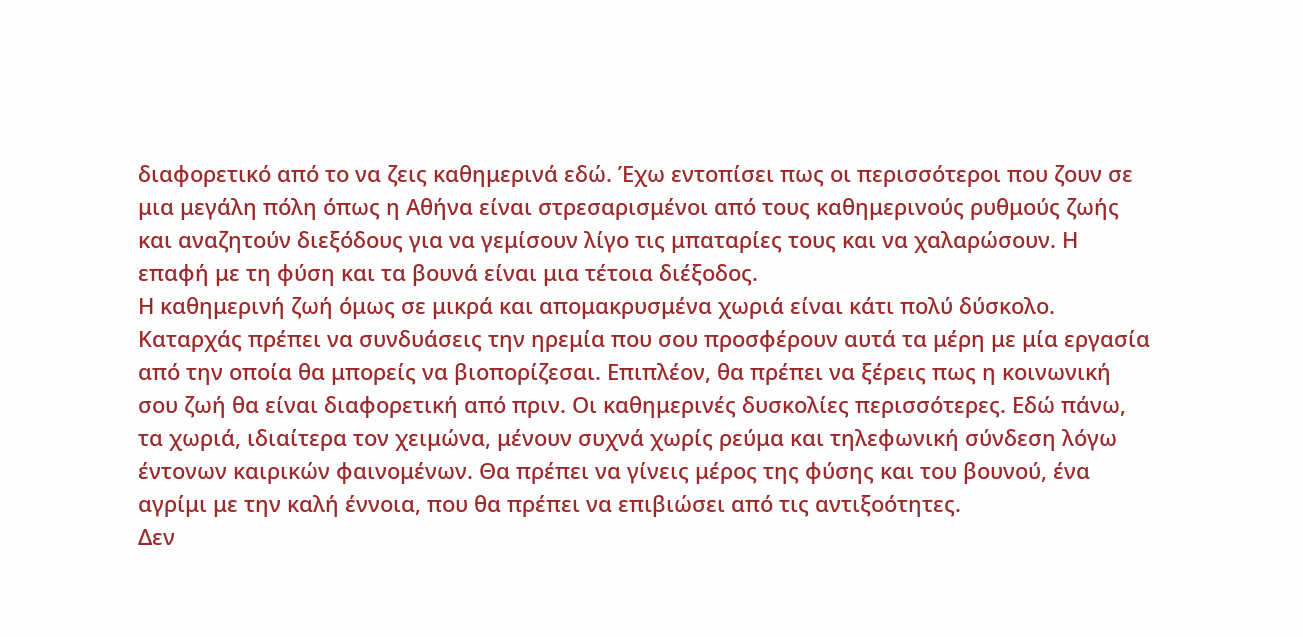διαφορετικό από το να ζεις καθημερινά εδώ. Έχω εντοπίσει πως οι περισσότεροι που ζουν σε μια μεγάλη πόλη όπως η Αθήνα είναι στρεσαρισμένοι από τους καθημερινούς ρυθμούς ζωής και αναζητούν διεξόδους για να γεμίσουν λίγο τις μπαταρίες τους και να χαλαρώσουν. Η επαφή με τη φύση και τα βουνά είναι μια τέτοια διέξοδος.
Η καθημερινή ζωή όμως σε μικρά και απομακρυσμένα χωριά είναι κάτι πολύ δύσκολο. Καταρχάς πρέπει να συνδυάσεις την ηρεμία που σου προσφέρουν αυτά τα μέρη με μία εργασία από την οποία θα μπορείς να βιοπορίζεσαι. Επιπλέον, θα πρέπει να ξέρεις πως η κοινωνική σου ζωή θα είναι διαφορετική από πριν. Οι καθημερινές δυσκολίες περισσότερες. Εδώ πάνω, τα χωριά, ιδιαίτερα τον χειμώνα, μένουν συχνά χωρίς ρεύμα και τηλεφωνική σύνδεση λόγω έντονων καιρικών φαινομένων. Θα πρέπει να γίνεις μέρος της φύσης και του βουνού, ένα αγρίμι με την καλή έννοια, που θα πρέπει να επιβιώσει από τις αντιξοότητες.
Δεν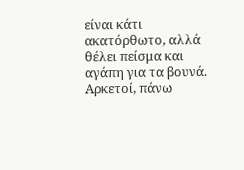είναι κάτι ακατόρθωτο, αλλά θέλει πείσμα και αγάπη για τα βουνά. Αρκετοί, πάνω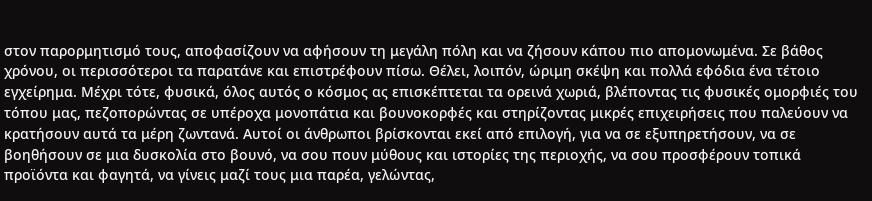στον παρορμητισμό τους, αποφασίζουν να αφήσουν τη μεγάλη πόλη και να ζήσουν κάπου πιο απομονωμένα. Σε βάθος χρόνου, οι περισσότεροι τα παρατάνε και επιστρέφουν πίσω. Θέλει, λοιπόν, ώριμη σκέψη και πολλά εφόδια ένα τέτοιο εγχείρημα. Μέχρι τότε, φυσικά, όλος αυτός ο κόσμος ας επισκέπτεται τα ορεινά χωριά, βλέποντας τις φυσικές ομορφιές του τόπου μας, πεζοπορώντας σε υπέροχα μονοπάτια και βουνοκορφές και στηρίζοντας μικρές επιχειρήσεις που παλεύουν να κρατήσουν αυτά τα μέρη ζωντανά. Αυτοί οι άνθρωποι βρίσκονται εκεί από επιλογή, για να σε εξυπηρετήσουν, να σε βοηθήσουν σε μια δυσκολία στο βουνό, να σου πουν μύθους και ιστορίες της περιοχής, να σου προσφέρουν τοπικά προϊόντα και φαγητά, να γίνεις μαζί τους μια παρέα, γελώντας,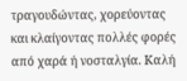τραγουδώντας, χορεύοντας και κλαίγοντας πολλές φορές από χαρά ή νοσταλγία. Καλή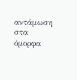αντάμωση στα όμορφα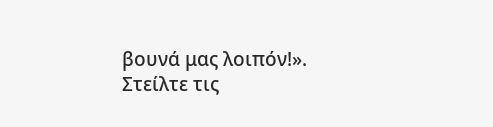βουνά μας λοιπόν!».
Στείλτε τις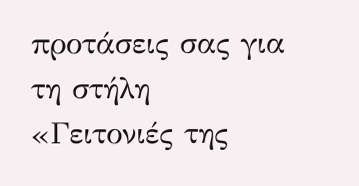προτάσεις σας για τη στήλη «Γειτονιές της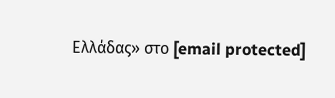Ελλάδας» στο [email protected]